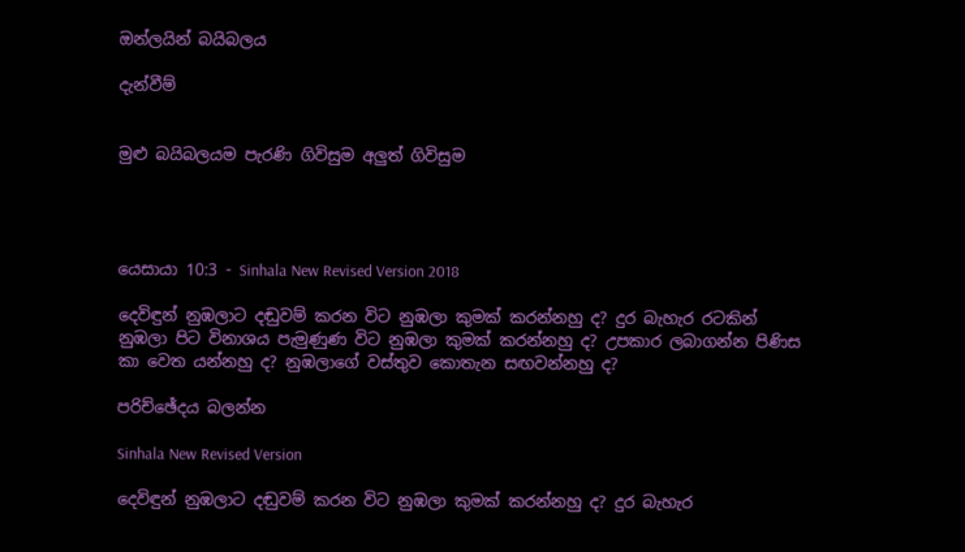ඔන්ලයින් බයිබලය

දැන්වීම්


මුළු බයිබලයම පැරණි ගිවිසුම අලුත් ගිවිසුම




යෙසායා 10:3 - Sinhala New Revised Version 2018

දෙවිඳුන් නුඹලාට දඬුවම් කරන විට නුඹලා කුමක් කරන්නහු ද? දුර බැහැර රටකින් නුඹලා පිට විනාශය පැමුණුණ විට නුඹලා කුමක් කරන්නහු ද? උපකාර ලබාගන්න පිණිස කා වෙත යන්නහු ද? නුඹලාගේ වස්තුව කොතැන සඟවන්නහු ද?

පරිච්ඡේදය බලන්න

Sinhala New Revised Version

දෙවිඳුන් නුඹලාට දඬුවම් කරන විට නුඹලා කුමක් කරන්නහු ද? දුර බැහැර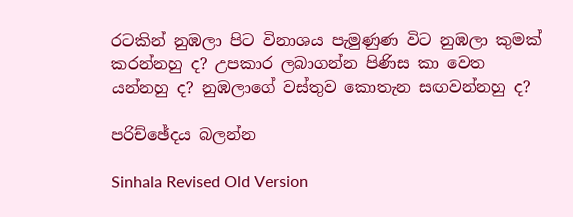රටකින් නුඹලා පිට විනාශය පැමුණුණ විට නුඹලා කුමක් කරන්නහු ද? උපකාර ලබාගන්න පිණිස කා වෙත යන්නහු ද? නුඹලාගේ වස්තුව කොතැන සඟවන්නහු ද?

පරිච්ඡේදය බලන්න

Sinhala Revised Old Version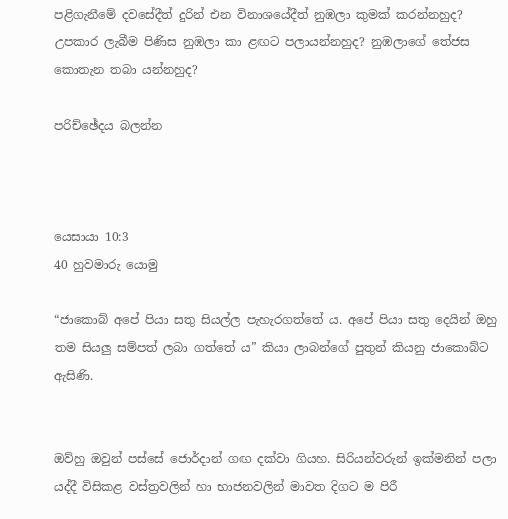පළිගැනීමේ දවසේදීත් දුරින් එන විනාශයේදීත් නුඹලා කුමක් කරන්නහුද? උපකාර ලැබීම පිණිස නුඹලා කා ළඟට පලායන්නහුද? නුඹලාගේ තේජස කොතැන තබා යන්නහුද?

පරිච්ඡේදය බලන්න



යෙසායා 10:3
40 හුවමාරු යොමු

“ජාකොබ් අපේ පියා සතු සියල්ල පැහැරගත්තේ ය. අපේ පියා සතු දෙයින් ඔහු තම සියලු සම්පත් ලබා ගත්තේ ය” කියා ලාබන්ගේ පුතුන් කියනු ජාකොබ්ට ඇසිණි.


ඔව්හු ඔවුන් පස්සේ ජොර්දාන් ගඟ දක්වා ගියහ. සිරියන්වරුන් ඉක්මනින් පලා යද්දී විසිකළ වස්ත්‍රවලින් හා භාජනවලින් මාවත දිගට ම පිරී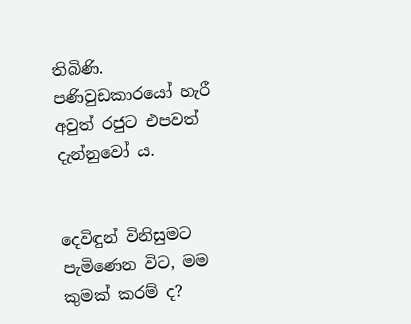තිබිණි. පණිවුඩකාරයෝ හැරී අවුත් රජුට එපවත් දැන්නුවෝ ය.


දෙවිඳුන් විනිසුමට පැමිණෙන විට, මම කුමක් කරම් ද?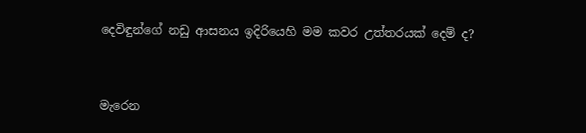දෙවිඳුන්ගේ නඩු ආසනය ඉදිරියෙහි මම කවර උත්තරයක් දෙම් ද?


මැරෙන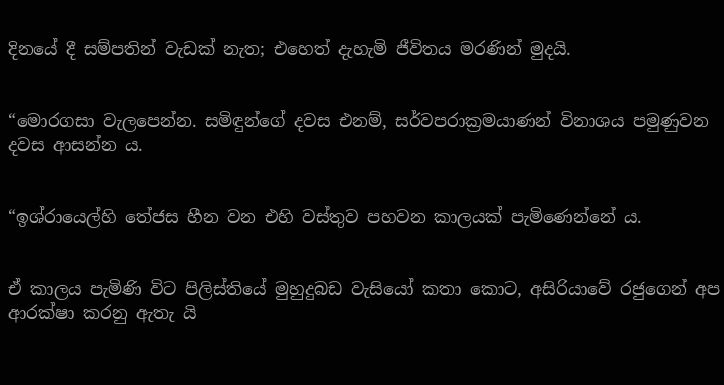දිනයේ දී සම්පතින් වැඩක් නැත; එහෙත් දැහැමි ජීවිතය මරණින් මුදයි.


“මොරගසා වැලපෙන්න. සමිඳුන්ගේ දවස එනම්, සර්වපරාක්‍රමයාණන් විනාශය පමුණුවන දවස ආසන්න ය.


“ඉශ්රායෙල්හි තේජස හීන වන එහි වස්තුව පහවන කාලයක් පැමිණෙන්නේ ය.


ඒ කාලය පැමිණි විට පිලිස්තියේ මුහුදුබඩ වැසියෝ කතා කොට, අසිරියාවේ රජුගෙන් අප ආරක්ෂා කරනු ඇතැ යි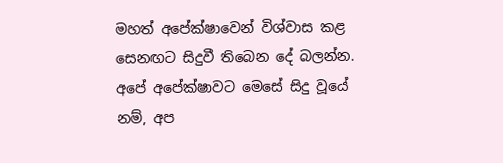මහත් අපේක්ෂාවෙන් විශ්වාස කළ සෙනඟට සිදුවී තිබෙන දේ බලන්න. අපේ අපේක්ෂාවට මෙසේ සිදු වූයේ නම්, අප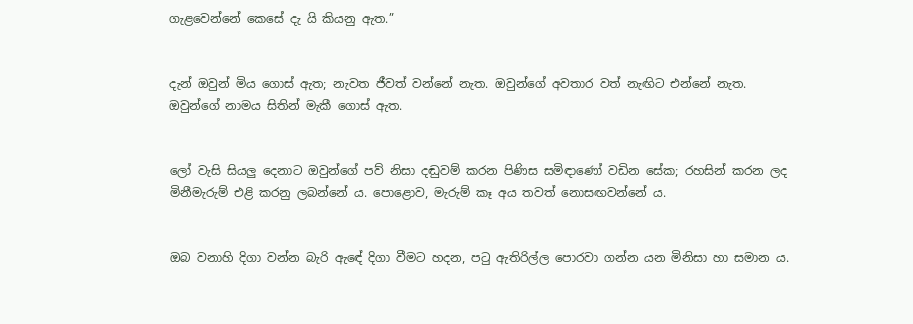ගැළවෙන්නේ කෙසේ දැ යි කියනු ඇත.”


දැන් ඔවුන් මිය ගොස් ඇත; නැවත ජීවත් වන්නේ නැත. ඔවුන්ගේ අවතාර වත් නැඟිට එන්නේ නැත. ඔවුන්ගේ නාමය සිතින් මැකී ගොස් ඇත.


ලෝ වැසි සියලු දෙනාට ඔවුන්ගේ පව් නිසා දඬුවම් කරන පිණිස සමිඳාණෝ වඩින සේක; රහසින් කරන ලද මිනීමැරුම් එළි කරනු ලබන්නේ ය. පොළොව, මැරුම් කෑ අය තවත් නොසඟවන්නේ ය.


ඔබ වනාහි දිගා වන්න බැරි ඇඳේ දිගා වීමට හදන, පටු ඇතිරිල්ල පොරවා ගන්න යන මිනිසා හා සමාන ය.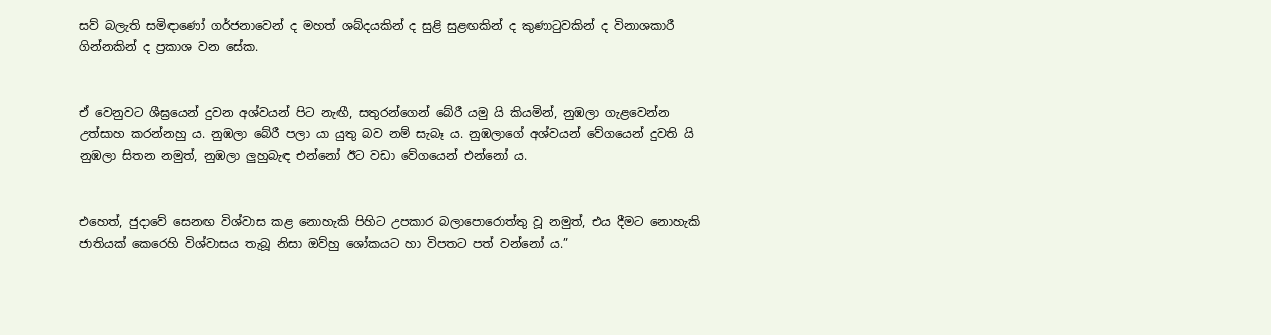සව් බලැති සමිඳාණෝ ගර්ජනාවෙන් ද මහත් ශබ්දයකින් ද සුළි සුළඟකින් ද කුණාටුවකින් ද විනාශකාරී ගින්නකින් ද ප්‍රකාශ වන සේක.


ඒ වෙනුවට ශීඝ්‍රයෙන් දුවන අශ්වයන් පිට නැඟී, සතුරන්ගෙන් බේරී යමු යි කියමින්, නුඹලා ගැළවෙන්න උත්සාහ කරන්නහු ය. නුඹලා බේරී පලා යා යුතු බව නම් සැබෑ ය. නුඹලාගේ අශ්වයන් වේගයෙන් දුවති යි නුඹලා සිතන නමුත්, නුඹලා ලුහුබැඳ එන්නෝ ඊට වඩා වේගයෙන් එන්නෝ ය.


එහෙත්, ජුදාවේ සෙනඟ විශ්වාස කළ නොහැකි පිහිට උපකාර බලාපොරොත්තු වූ නමුත්, එය දීමට නොහැකි ජාතියක් කෙරෙහි විශ්වාසය තැබූ නිසා ඔව්හු ශෝකයට හා විපතට පත් වන්නෝ ය.”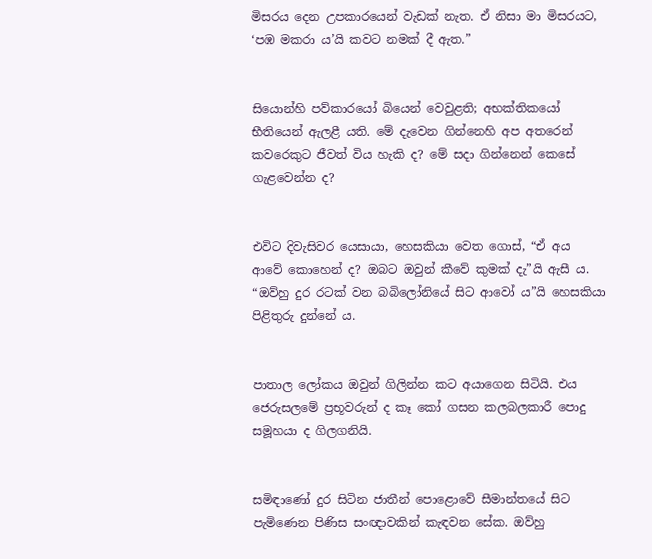මිසරය දෙන උපකාරයෙන් වැඩක් නැත. ඒ නිසා මා මිසරයට, ‘පඹ මකරා ය’යි කවට නමක් දී ඇත.”


සියොන්හි පව්කාරයෝ බියෙන් වෙවුළති; අභක්තිකයෝ භීතියෙන් ඇලළී යති. මේ දැවෙන ගින්නෙහි අප අතරෙන් කවරෙකුට ජීවත් විය හැකි ද? මේ සදා ගින්නෙන් කෙසේ ගැළවෙන්න ද?


එවිට දිවැසිවර යෙසායා, හෙසකියා වෙත ගොස්, “ඒ අය ආවේ කොහෙන් ද? ඔබට ඔවුන් කීවේ කුමක් දැ”යි ඇසී ය. “ඔව්හු දුර රටක් වන බබිලෝනියේ සිට ආවෝ ය”යි හෙසකියා පිළිතුරු දුන්නේ ය.


පාතාල ලෝකය ඔවුන් ගිලින්න කට අයාගෙන සිටියි. එය ජෙරුසලමේ ප්‍රභූවරුන් ද කෑ කෝ ගසන කලබලකාරී පොදු සමූහයා ද ගිලගනියි.


සමිඳාණෝ දුර සිටින ජාතීන් පොළොවේ සීමාන්තයේ සිට පැමිණෙන පිණිස සංඥාවකින් කැඳවන සේක. ඔව්හු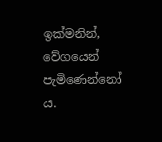ඉක්මනින්, වේගයෙන් පැමිණෙන්නෝ ය.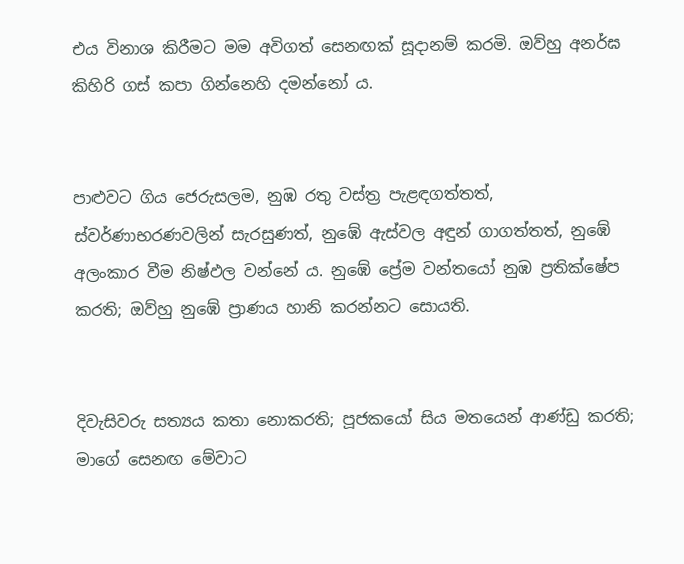එය විනාශ කිරීමට මම අවිගත් සෙනඟක් සූදානම් කරමි. ඔව්හු අනර්ඝ කිහිරි ගස් කපා ගින්නෙහි දමන්නෝ ය.


පාළුවට ගිය ජෙරුසලම, නුඹ රතු වස්ත්‍ර පැළඳගත්තත්, ස්වර්ණාභරණවලින් සැරසුණත්, නුඹේ ඇස්වල අඳුන් ගාගත්තත්, නුඹේ අලංකාර වීම නිෂ්ඵල වන්නේ ය. නුඹේ ප්‍රේම වන්තයෝ නුඹ ප්‍රතික්ෂේප කරති; ඔව්හු නුඹේ ප්‍රාණය හානි කරන්නට සොයති.


දිවැසිවරු සත්‍යය කතා නොකරති; පූජකයෝ සිය මතයෙන් ආණ්ඩු කරති; මාගේ සෙනඟ මේවාට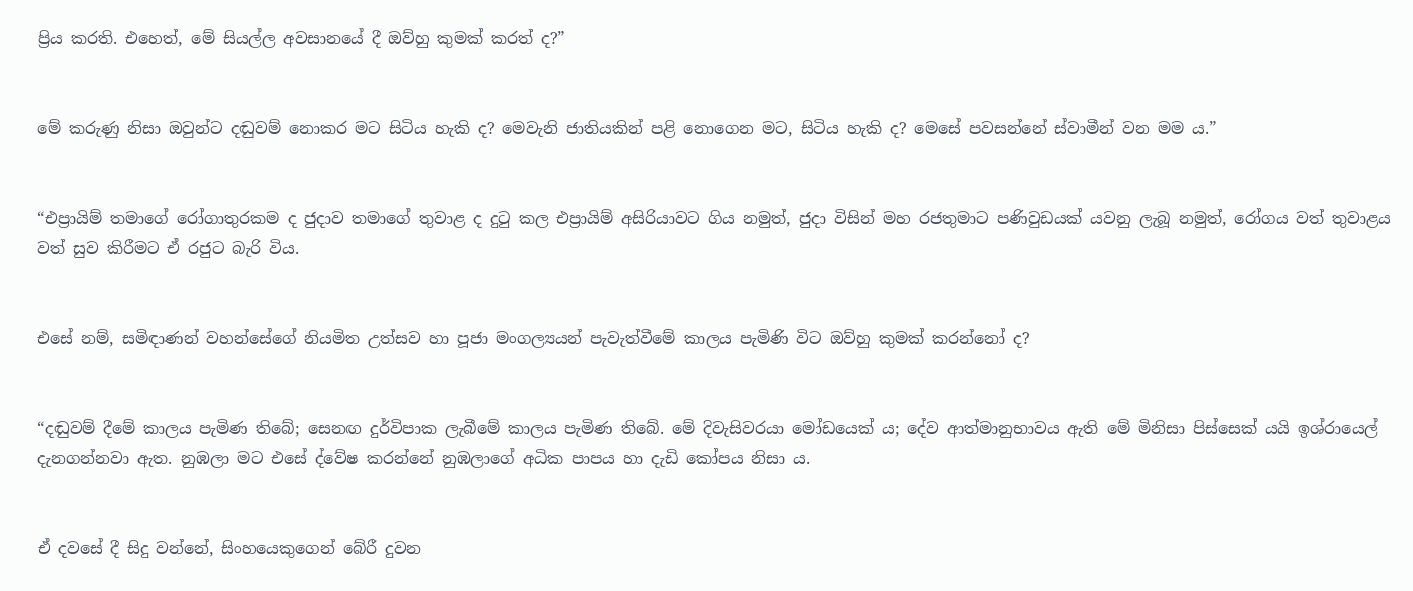ප්‍රිය කරති. එහෙත්, මේ සියල්ල අවසානයේ දී ඔව්හු කුමක් කරත් ද?”


මේ කරුණු නිසා ඔවුන්ට දඬුවම් නොකර මට සිටිය හැකි ද? මෙවැනි ජාතියකින් පළි නොගෙන මට, සිටිය හැකි ද? මෙසේ පවසන්නේ ස්වාමීන් වන මම ය.”


“එප්‍රායිම් තමාගේ රෝගාතුරකම ද ජුදාව තමාගේ තුවාළ ද දුටු කල එප්‍රායිම් අසිරියාවට ගිය නමුත්, ජුදා විසින් මහ රජතුමාට පණිවුඩයක් යවනු ලැබූ නමුත්, රෝගය වත් තුවාළය වත් සුව කිරීමට ඒ රජුට බැරි විය.


එසේ නම්, සමිඳාණන් වහන්සේගේ නියමිත උත්සව හා පූජා මංගල්‍යයන් පැවැත්වීමේ කාලය පැමිණි විට ඔව්හු කුමක් කරන්නෝ ද?


“දඬුවම් දීමේ කාලය පැමිණ තිබේ; සෙනඟ දුර්විපාක ලැබීමේ කාලය පැමිණ තිබේ. මේ දිවැසිවරයා මෝඩයෙක් ය; දේව ආත්මානුභාවය ඇති මේ මිනිසා පිස්සෙක් යයි ඉශ්රායෙල් දැනගන්නවා ඇත. නුඹලා මට එසේ ද්වේෂ කරන්නේ නුඹලාගේ අධික පාපය හා දැඩි කෝපය නිසා ය.


ඒ දවසේ දී සිදු වන්නේ, සිංහයෙකුගෙන් බේරී දුවන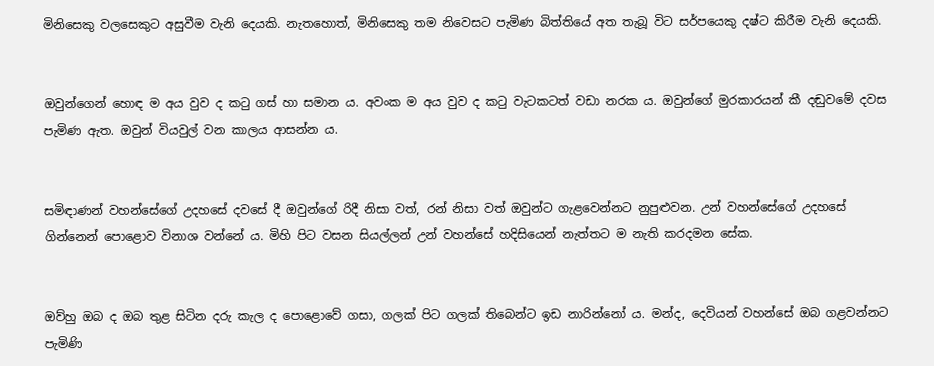මිනිසෙකු වලසෙකුට අසුවීම වැනි දෙයකි. නැතහොත්, මිනිසෙකු තම නිවෙසට පැමිණ බිත්තියේ අත තැබූ විට සර්පයෙකු දෂ්ට කිරීම වැනි දෙයකි.


ඔවුන්ගෙන් හොඳ ම අය වුව ද කටු ගස් හා සමාන ය. අවංක ම අය වුව ද කටු වැටකටත් වඩා නරක ය. ඔවුන්ගේ මුරකාරයන් කී දඬුවමේ දවස පැමිණ ඇත. ඔවුන් වියවුල් වන කාලය ආසන්න ය.


සමිඳාණන් වහන්සේගේ උදහසේ දවසේ දී ඔවුන්ගේ රිදී නිසා වත්, රන් නිසා වත් ඔවුන්ට ගැළවෙන්නට නුපුළුවන. උන් වහන්සේගේ උදහසේ ගින්නෙන් පොළොව විනාශ වන්නේ ය. මිහි පිට වසන සියල්ලන් උන් වහන්සේ හදිසියෙන් නැත්තට ම නැති කරදමන සේක.


ඔව්හු ඔබ ද ඔබ තුළ සිටින දරු කැල ද පොළොවේ ගසා, ගලක් පිට ගලක් තිබෙන්ට ඉඩ නාරින්නෝ ය. මන්ද, දෙවියන් වහන්සේ ඔබ ගළවන්නට පැමිණි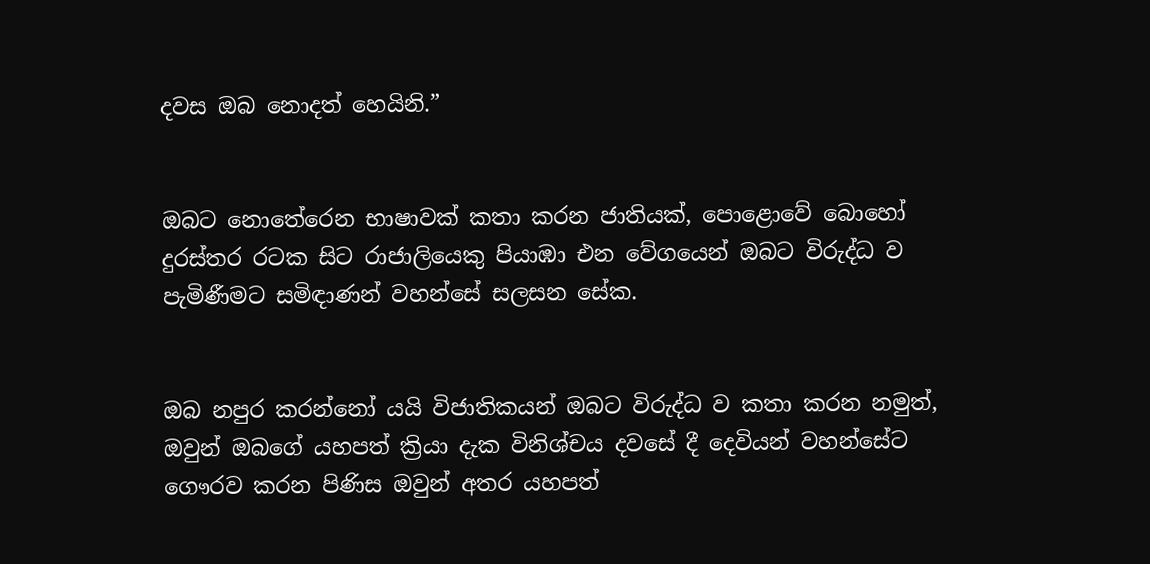දවස ඔබ නොදත් හෙයිනි.”


ඔබට නොතේරෙන භාෂාවක් කතා කරන ජාතියක්, පොළොවේ බොහෝ දුරස්තර රටක සිට රාජාලියෙකු පියාඹා එන වේගයෙන් ඔබට විරුද්ධ ව පැමිණීමට සමිඳාණන් වහන්සේ සලසන සේක.


ඔබ නපුර කරන්නෝ යයි විජාතිකයන් ඔබට විරුද්ධ ව කතා කරන නමුත්, ඔවුන් ඔබගේ යහපත් ක්‍රියා දැක විනිශ්චය දවසේ දී දෙවියන් වහන්සේට ගෞරව කරන පිණිස ඔවුන් අතර යහපත්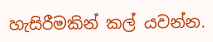හැසිරීමකින් කල් යවන්න.